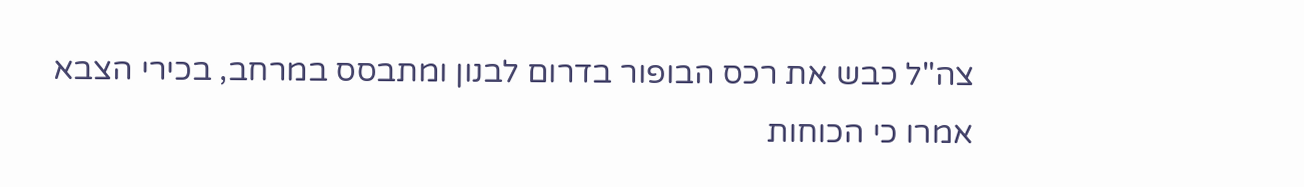צה"ל כבש את רכס הבופור בדרום לבנון ומתבסס במרחב, בכירי הצבא אמרו כי הכוחות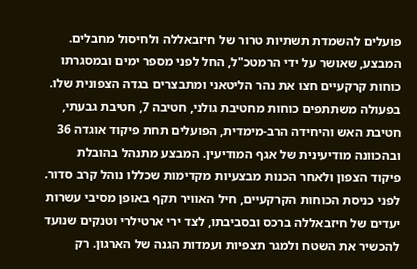פועלים להשמדת תשתיות טרור של חיזבאללה ולחיסול מחבלים. המבצע, שאושר על ידי הרמטכ"ל, החל לפני מספר ימים ובמסגרתו כוחות קרקעיים חצו את נהר הליטאני ומתבצרים בגדה הצפונית שלו.
בפעולה משתתפים כוחות מחטיבת גולני, חטיבה 7, חטיבת גבעתי, חטיבת האש והיחידה הרב-מימדית, הפועלים תחת פיקוד אוגדה 36 ובהכוונה מודיעינית של אגף המודיעין. המבצע מתנהל בהובלת פיקוד הצפון ולאחר הכנות מבצעיות מקדימות שכללו נוהל קרב סדור.
לפני כניסת הכוחות הקרקעיים, חיל האוויר תקף באופן מסיבי עשרות יעדים של חיזבאללה ברכס ובסביבתו, לצד ירי ארטילרי וטנקים שנועד להכשיר את השטח ולמגר תצפיות ועמדות הגנה של הארגון. רק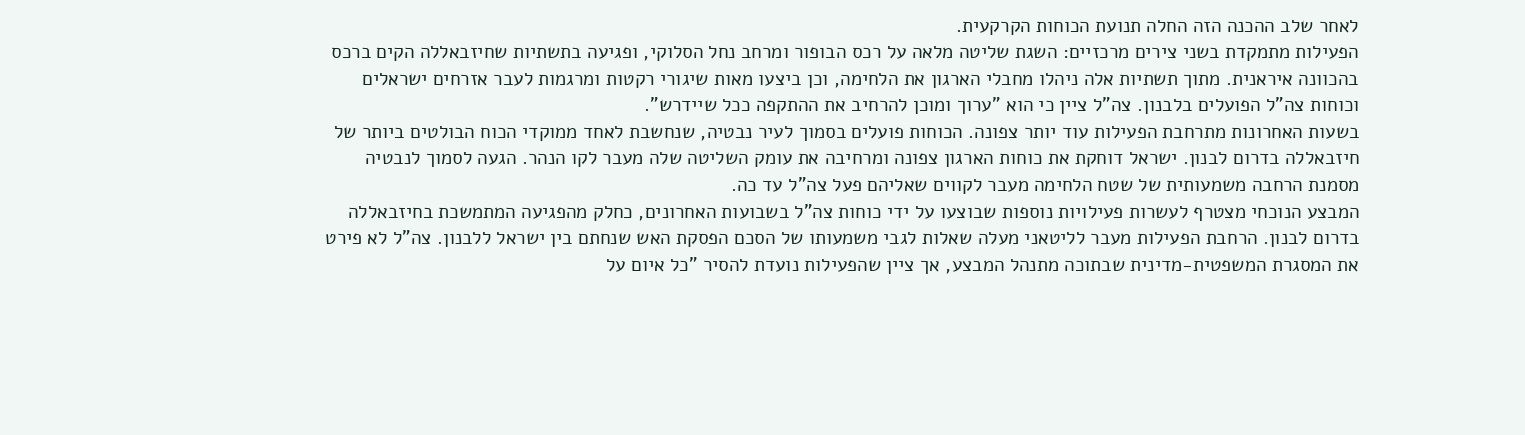לאחר שלב ההכנה הזה החלה תנועת הכוחות הקרקעית.
הפעילות מתמקדת בשני צירים מרכזיים: השגת שליטה מלאה על רכס הבופור ומרחב נחל הסלוקי, ופגיעה בתשתיות שחיזבאללה הקים ברכס בהכוונה איראנית. מתוך תשתיות אלה ניהלו מחבלי הארגון את הלחימה, וכן ביצעו מאות שיגורי רקטות ומרגמות לעבר אזרחים ישראלים וכוחות צה"ל הפועלים בלבנון. צה"ל ציין כי הוא "ערוך ומוכן להרחיב את ההתקפה ככל שיידרש".
בשעות האחרונות מתרחבת הפעילות עוד יותר צפונה. הכוחות פועלים בסמוך לעיר נבטיה, שנחשבת לאחד ממוקדי הכוח הבולטים ביותר של חיזבאללה בדרום לבנון. ישראל דוחקת את כוחות הארגון צפונה ומרחיבה את עומק השליטה שלה מעבר לקו הנהר. הגעה לסמוך לנבטיה מסמנת הרחבה משמעותית של שטח הלחימה מעבר לקווים שאליהם פעל צה"ל עד כה.
המבצע הנוכחי מצטרף לעשרות פעילויות נוספות שבוצעו על ידי כוחות צה"ל בשבועות האחרונים, כחלק מהפגיעה המתמשכת בחיזבאללה בדרום לבנון. הרחבת הפעילות מעבר לליטאני מעלה שאלות לגבי משמעותו של הסכם הפסקת האש שנחתם בין ישראל ללבנון. צה"ל לא פירט את המסגרת המשפטית-מדינית שבתוכה מתנהל המבצע, אך ציין שהפעילות נועדת להסיר "כל איום על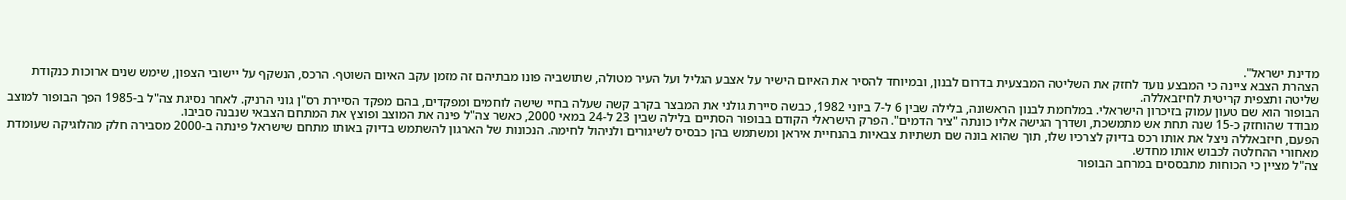מדינת ישראל".
הצהרת הצבא ציינה כי המבצע נועד לחזק את השליטה המבצעית בדרום לבנון, ובמיוחד להסיר את האיום הישיר על אצבע הגליל ועל העיר מטולה, שתושביה פונו מבתיהם זה מזמן עקב האיום השוטף. הרכס, הנשקף על יישובי הצפון, שימש שנים ארוכות כנקודת שליטה ותצפית קריטית לחיזבאללה.
הבופור הוא שם טעון עמוק בזיכרון הישראלי. במלחמת לבנון הראשונה, בלילה שבין 6 ל-7 ביוני 1982, כבשה סיירת גולני את המבצר בקרב קשה שעלה בחיי שישה לוחמים ומפקדים, בהם מפקד הסיירת רס"ן גוני הרניק. לאחר נסיגת צה"ל ב-1985 הפך הבופור למוצב מבודד שהוחזק כ-15 שנה תחת אש מתמשכת, ושדרך הגישה אליו כונתה "ציר הדמים". הפרק הישראלי הקודם בבופור הסתיים בלילה שבין 23 ל-24 במאי 2000, כאשר צה"ל פינה את המוצב ופוצץ את המתחם הצבאי שנבנה סביבו.
הפעם, חיזבאללה ניצל את אותו רכס בדיוק לצרכיו שלו, תוך שהוא בונה שם תשתיות צבאיות בהנחיית איראן ומשתמש בהן כבסיס לשיגורים ולניהול לחימה. הנכונות של הארגון להשתמש בדיוק באותו מתחם שישראל פינתה ב-2000 מסבירה חלק מהלוגיקה שעומדת מאחורי ההחלטה לכבוש אותו מחדש.
צה"ל מציין כי הכוחות מתבססים במרחב הבופור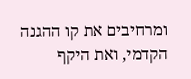ומרחיבים את קו ההגנה הקדמי, ואת היקף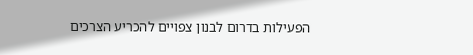הפעילות בדרום לבנון צפויים להכריע הצרכים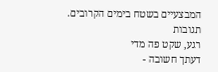המבצעיים בשטח בימים הקרובים.
תגובות
רגע, שקט פה מדי
דעתך חשובה -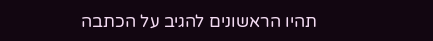תהיו הראשונים להגיב על הכתבה